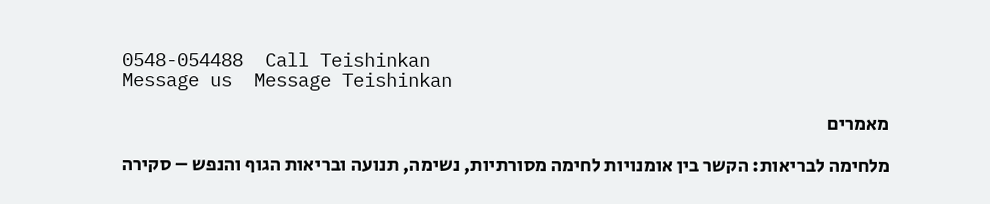0548-054488  Call Teishinkan
Message us  Message Teishinkan

מאמרים

מלחימה לבריאות: הקשר בין אומנויות לחימה מסורתיות, נשימה, תנועה ובריאות הגוף והנפש – סקירה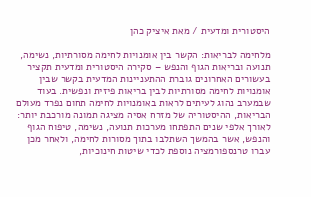היסטורית ומדעית / מאת איציק כהן

מלחימה לבריאות: הקשר בין אומנויות לחימה מסורתיות, נשימה, תנועה ובריאות הגוף והנפש – סקירה היסטורית ומדעית תקציר
בעשורים האחרונים גוברת ההתעניינות המדעית בקשר שבין אומנויות לחימה מסורתיות לבין בריאות פיזית ונפשית. בעוד שבמערב נהוג לעיתים לראות באומנויות לחימה תחום נפרד מעולם הבריאות, ההיסטוריה של מזרח אסיה מציגה תמונה מורכבת יותר: לאורך אלפי שנים התפתחו מערכות תנועה, נשימה, טיפוח הגוף והנפש, אשר בהמשך השתלבו בתוך מסורות לחימה, ולאחר מכן עברו טרנספורמציה נוספת לכדי שיטות חינוכיות,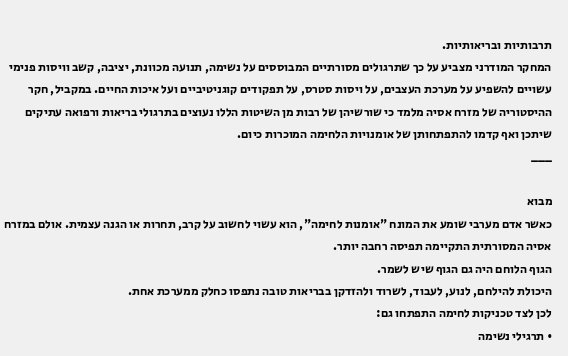תרבותיות ובריאותיות.
המחקר המודרני מצביע על כך שתרגולים מסורתיים המבוססים על נשימה, תנועה מכוונת, יציבה, קשב וויסות פנימי עשויים להשפיע על מערכת העצבים, על ויסות סטרס, על תפקודים קוגניטיביים ועל איכות החיים. במקביל, חקר ההיסטוריה של מזרח אסיה מלמד כי שורשיהן של רבות מן השיטות הללו נעוצים בתרגולי בריאות ורפואה עתיקים שיתכן ואף קדמו להתפתחותן של אומנויות הלחימה המוכרות כיום.
___

מבוא
כאשר אדם מערבי שומע את המונח "אומנות לחימה", הוא עשוי לחשוב על קרב, תחרות או הגנה עצמית. אולם במזרח אסיה המסורתית התקיימה תפיסה רחבה יותר.
הגוף הלוחם היה גם הגוף שיש לשמר.
היכולת להילחם, לנוע, לעבוד, לשרוד ולהזדקן בבריאות טובה נתפסו כחלק ממערכת אחת.
לכן לצד טכניקות לחימה התפתחו גם:
• תרגילי נשימה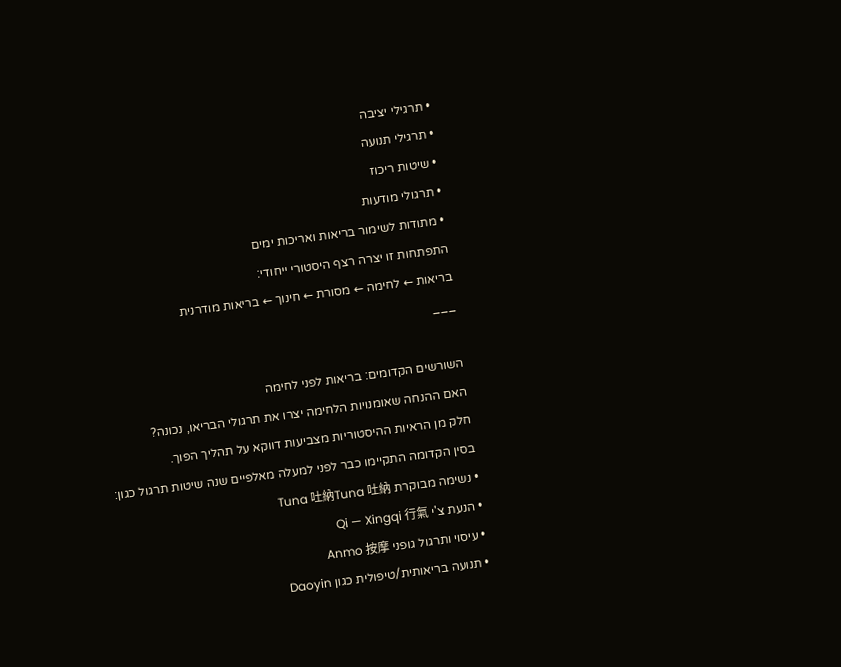• תרגילי יציבה
• תרגילי תנועה
• שיטות ריכוז
• תרגולי מודעות
• מתודות לשימור בריאות ואריכות ימים
התפתחות זו יצרה רצף היסטורי ייחודי:
בריאות ← לחימה ← מסורת ← חינוך ← בריאות מודרנית
___

השורשים הקדומים: בריאות לפני לחימה
האם ההנחה שאומנויות הלחימה יצרו את תרגולי הבריאו, נכונה?
חלק מן הראיות ההיסטוריות מצביעות דווקא על תהליך הפוך.
בסין הקדומה התקיימו כבר לפני למעלה מאלפיים שנה שיטות תרגול כגון:
• נשימה מבוקרת Tuna 吐納Tuna 吐納
• הנעת צ'י Qi — Xingqi 行氣
• עיסוי ותרגול גופני Anmo 按摩
• תנועה בריאותית/טיפולית כגון Daoyin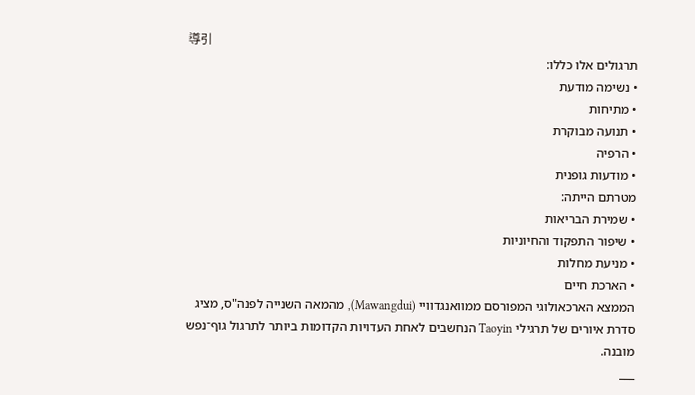導引
תרגולים אלו כללו:
• נשימה מודעת
• מתיחות
• תנועה מבוקרת
• הרפיה
• מודעות גופנית
מטרתם הייתה:
• שמירת הבריאות
• שיפור התפקוד והחיוניות
• מניעת מחלות
• הארכת חיים
הממצא הארכאולוגי המפורסם ממוואנגדוויי (Mawangdui), מהמאה השנייה לפנה"ס, מציג סדרת איורים של תרגילי Taoyin הנחשבים לאחת העדויות הקדומות ביותר לתרגול גוף־נפש מובנה.
___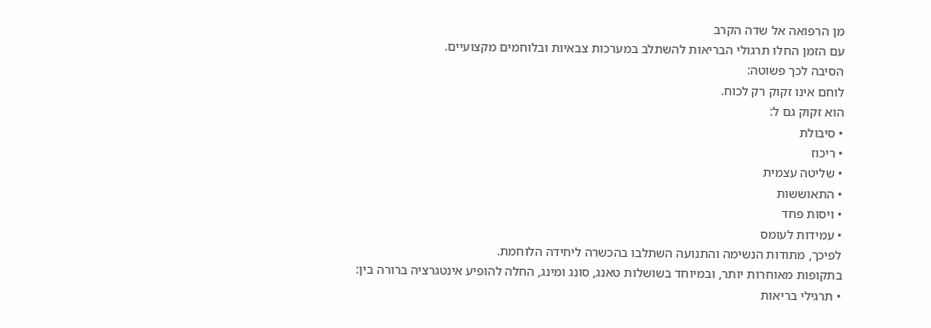מן הרפואה אל שדה הקרב
עם הזמן החלו תרגולי הבריאות להשתלב במערכות צבאיות ובלוחמים מקצועיים.
הסיבה לכך פשוטה:
לוחם אינו זקוק רק לכוח.
הוא זקוק גם ל:
• סיבולת
• ריכוז
• שליטה עצמית
• התאוששות
• ויסות פחד
• עמידות לעומס
לפיכך, מתודות הנשימה והתנועה השתלבו בהכשרה ליחידה הלוחמת.
בתקופות מאוחרות יותר, ובמיוחד בשושלות טאנג, סונג ומינג, החלה להופיע אינטגרציה ברורה בין:
• תרגילי בריאות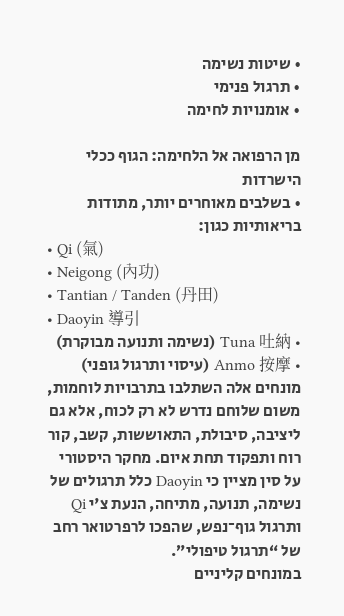• שיטות נשימה
• תרגול פנימי
• אומנויות לחימה

מן הרפואה אל הלחימה: הגוף ככלי הישרדות
• בשלבים מאוחרים יותר, מתודות בריאותיות כגון:
• Qi (氣)
• Neigong (內功)
• Tantian / Tanden (丹田)
• Daoyin 導引
• Tuna 吐納 (נשימה ותנועה מבוקרת)
• Anmo 按摩 (עיסוי ותרגול גופני)
מונחים אלה השתלבו בתרבויות לוחמות, משום שלוחם נדרש לא רק לכוח, אלא גם ליציבה, סיבולת, התאוששות, קשב, קור רוח ותפקוד תחת איום. מחקר היסטורי על סין מציין כי Daoyin כלל תרגולים של נשימה, תנועה, מתיחה, הנעת צ'י Qi ותרגול גוף־נפש, שהפכו לרפרטואר רחב של “תרגול טיפולי”.
במונחים קליניים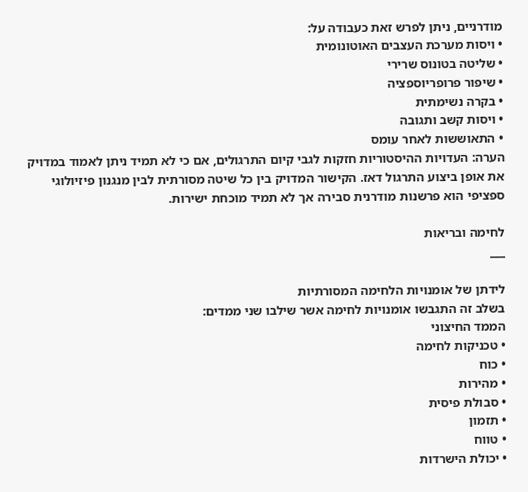מודרניים, ניתן לפרש זאת כעבודה על:
• ויסות מערכת העצבים האוטונומית
• שליטה בטונוס שרירי
• שיפור פרופריוספציה
• בקרה נשימתית
• ויסות קשב ותגובה
• התאוששות לאחר עומס
הערה: העדויות ההיסטוריות חזקות לגבי קיום התרגולים, אם כי לא תמיד ניתן לאמוד במדויק את אופן ביצוע התרגול דאז. הקישור המדויק בין כל שיטה מסורתית לבין מנגנון פיזיולוגי ספציפי הוא פרשנות מודרנית סבירה אך לא תמיד מוכחת ישירות.

לחימה ובריאות
___

לידתן של אומנויות הלחימה המסורתיות
בשלב זה התגבשו אומנויות לחימה אשר שילבו שני ממדים:
הממד החיצוני
• טכניקות לחימה
• כוח
• מהירות
• סבולת פיסית
• תזמון
• טווח
• יכולת הישרדות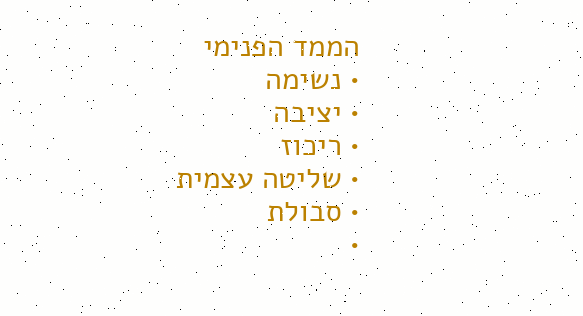הממד הפנימי
• נשימה
• יציבה
• ריכוז
• שליטה עצמית
• סבולת
•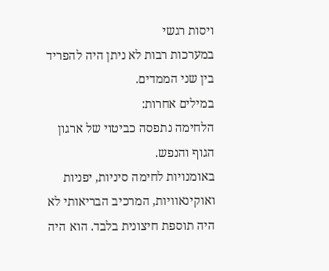ויסות רגשי
במערכות רבות לא ניתן היה להפריד בין שני הממדים.
במילים אחרות:
הלחימה נתפסה כביטוי של ארגון הגוף והנפש.
באומנויות לחימה סיניות, יפניות ואוקינאוויות, המרכיב הבריאותי לא היה תוספת חיצונית בלבד. הוא היה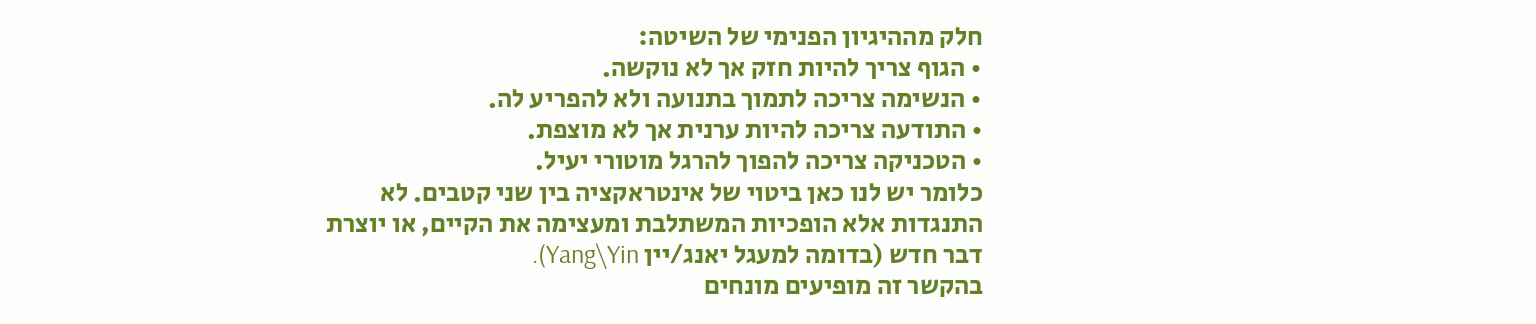חלק מההיגיון הפנימי של השיטה:
• הגוף צריך להיות חזק אך לא נוקשה.
• הנשימה צריכה לתמוך בתנועה ולא להפריע לה.
• התודעה צריכה להיות ערנית אך לא מוצפת.
• הטכניקה צריכה להפוך להרגל מוטורי יעיל.
כלומר יש לנו כאן ביטוי של אינטראקציה בין שני קטבים. לא התנגדות אלא הופכיות המשתלבת ומעצימה את הקיים, או יוצרת דבר חדש (בדומה למעגל יאנג/יין Yang\Yin).
בהקשר זה מופיעים מונחים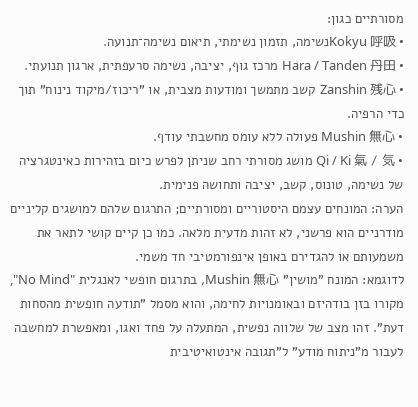מסורתיים כגון:
• Kokyu 呼吸נשימה, תזמון נשימתי, תיאום נשימה־תנועה.
• Hara / Tanden 丹田 מרכז גוף, יציבה, נשימה סרעפתית, ארגון תנועתי.
• Zanshin 残心 קשב מתמשך ומודעות מצבית, או "ריכוז/מיקוד נינוח" תוך כדי הרפיה.
• Mushin 無心 פעולה ללא עומס מחשבתי עודף.
• Qi / Ki 氣 / 気 מושג מסורתי רחב שניתן לפרש כיום בזהירות כאינטגרציה של נשימה, טונוס, קשב, יציבה ותחושה פנימית.
הערה: המונחים עצמם היסטוריים ומסורתיים; התרגום שלהם למושגים קליניים מודרניים הוא פרשני, לא זהות מדעית מלאה. כמו כן קיים קושי לתאר את משמעותם או להגדירם באופן אינפורמטיבי חד משמי.
לדוגמא: המונח "מושין" Mushin 無心, בתרגום חופשי לאנגלית "No Mind", מקורו בזן בודהיזם ובאומנויות לחימה, והוא מסמל "תודעה חופשית מהסחות דעת". זהו מצב של שלווה נפשית, המתעלה על פחד ואגו, ומאפשרת למחשבה לעבור מ"ניתוח מודע" ל"תגובה אינטואיטיבית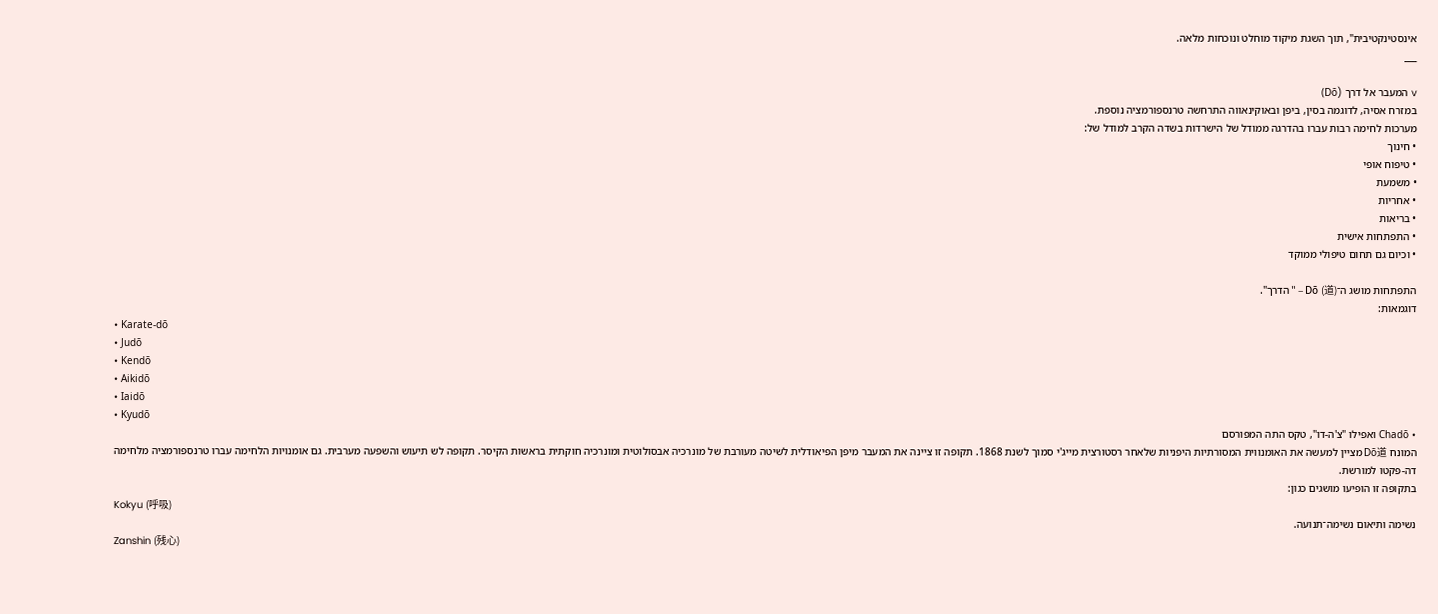אינסטינקטיבית", תוך השגת מיקוד מוחלט ונוכחות מלאה.
___

v המעבר אל דרך (Dō)
במזרח אסיה, לדוגמה בסין, ביפן ובאוקינאווה התרחשה טרנספורמציה נוספת.
מערכות לחימה רבות עברו בהדרגה ממודל של הישרדות בשדה הקרב למודל של:
• חינוך
• טיפוח אופי
• משמעת
• אחריות
• בריאות
• התפתחות אישית
• וכיום גם תחום טיפולי ממוקד

התפתחות מושג ה־Dō (道) – " הדרך".
דוגמאות:
• Karate-dō
• Judō
• Kendō
• Aikidō
• Iaidō
• Kyudō
• Chadō ואפילו "צ'ה-דו", טקס התה המפורסם
המונח Dō道 מציין למעשה את האומנווית המסורתיות היפניות שלאחר רסטורצית מייג'י סמוך לשנת 1868. תקופה זו ציינה את המעבר מיפן הפיאודלית לשיטה מעורבת של מונרכיה אבסולוטית ומונרכיה חוקתית בראשות הקיסר. תקופה לש תיעוש והשפעה מערבית. גם אומנויות הלחימה עברו טרנספורמציה מלחימה דה-פקטו למורשת.
בתקופה זו הופיעו מושגים כגון:
Kokyu (呼吸)
נשימה ותיאום נשימה־תנועה.
Zanshin (残心)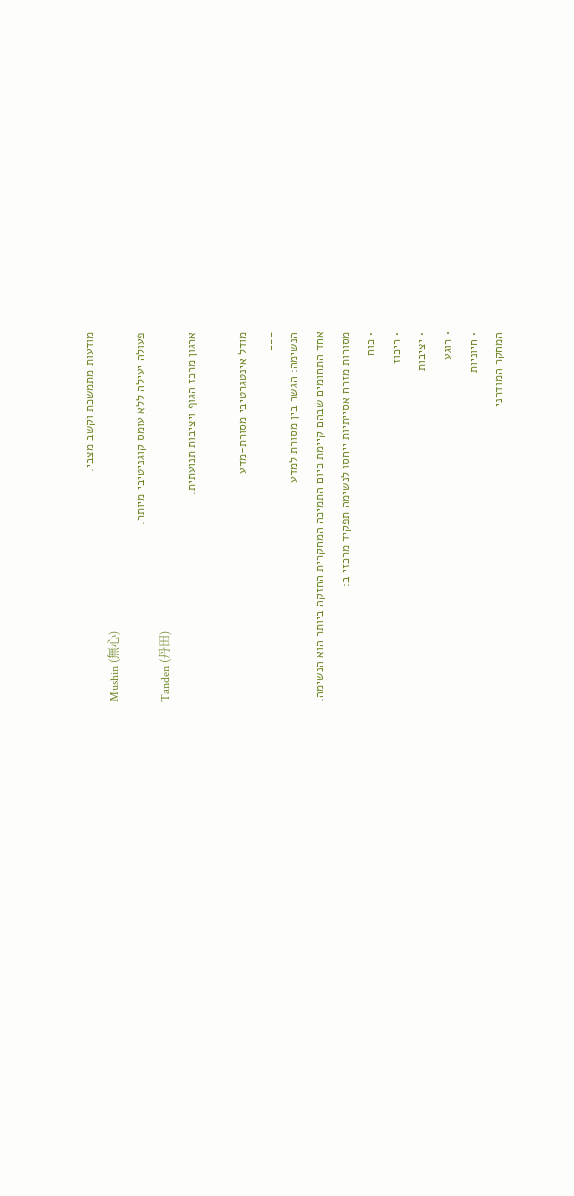מודעות מתמשכת וקשב מצבי.
Mushin (無心)
פעולה יעילה ללא עומס קוגניטיבי מיותר.
Tanden (丹田)
ארגון מרכז הגוף ויציבות תנועתית.

מודל אינטגרטיבי מסורת-מדע
___
הנשימה: הגשר בין מסורת למדע
אחד התחומים שבהם קיימת כיום התמיכה המחקרית החזקה ביותר הוא הנשימה.
מסורות מזרח אסייתיות ייחסו לנשימה תפקיד מרכזי ב:
• כוח
• ריכוז
• יציבות
• רוגע
• חיוניות
המחקר המודרני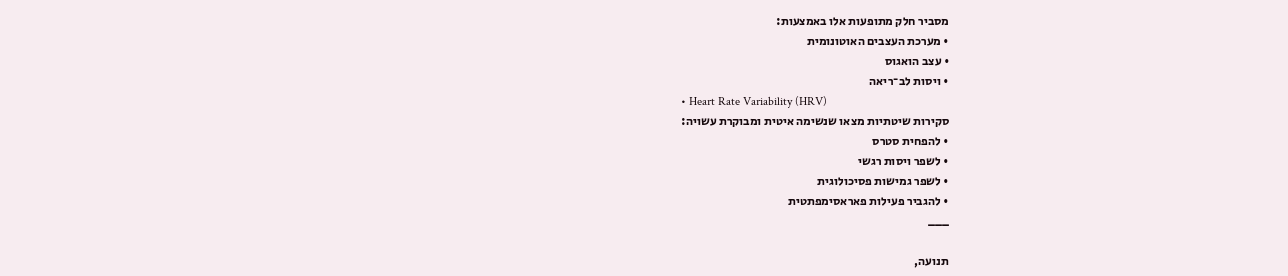מסביר חלק מתופעות אלו באמצעות:
• מערכת העצבים האוטונומית
• עצב הואגוס
• ויסות לב־ריאה
• Heart Rate Variability (HRV)
סקירות שיטתיות מצאו שנשימה איטית ומבוקרת עשויה:
• להפחית סטרס
• לשפר ויסות רגשי
• לשפר גמישות פסיכולוגית
• להגביר פעילות פאראסימפתטית
___

תנועה,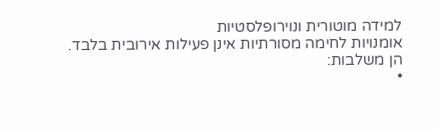למידה מוטורית ונוירופלסטיות
אומנויות לחימה מסורתיות אינן פעילות אירובית בלבד.
הן משלבות:
•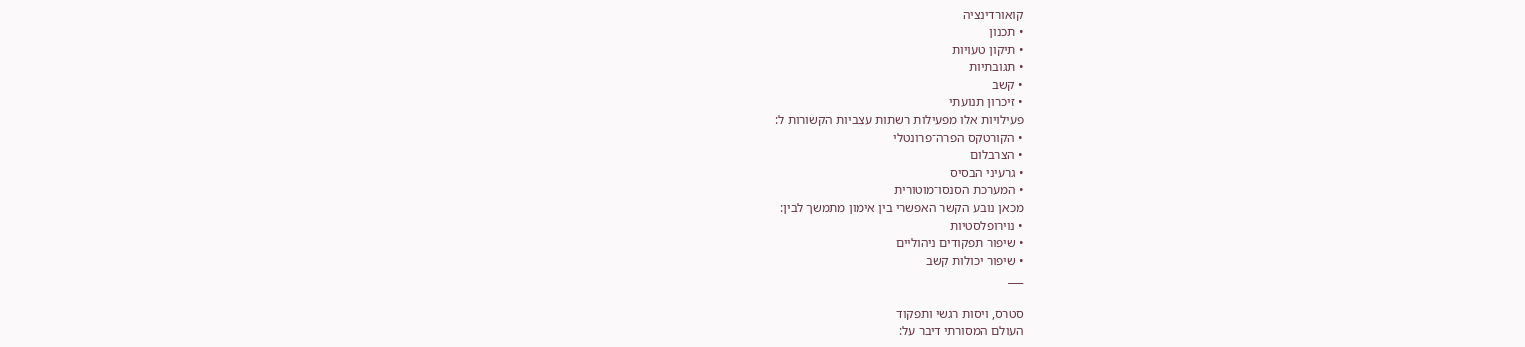קואורדינציה
• תכנון
• תיקון טעויות
• תגובתיות
• קשב
• זיכרון תנועתי
פעילויות אלו מפעילות רשתות עצביות הקשורות ל:
• הקורטקס הפרה־פרונטלי
• הצרבלום
• גרעיני הבסיס
• המערכת הסנסו־מוטורית
מכאן נובע הקשר האפשרי בין אימון מתמשך לבין:
• נוירופלסטיות
• שיפור תפקודים ניהוליים
• שיפור יכולות קשב
___

סטרס, ויסות רגשי ותפקוד
העולם המסורתי דיבר על: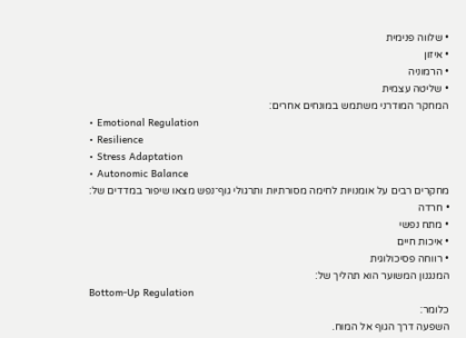• שלווה פנימית
• איזון
• הרמוניה
• שליטה עצמית
המחקר המודרני משתמש במונחים אחרים:
• Emotional Regulation
• Resilience
• Stress Adaptation
• Autonomic Balance
מחקרים רבים על אומנויות לחימה מסורתיות ותרגולי גוף־נפש מצאו שיפור במדדים של:
• חרדה
• מתח נפשי
• איכות חיים
• רווחה פסיכולוגית
המנגנון המשוער הוא תהליך של:
Bottom-Up Regulation
כלומר:
השפעה דרך הגוף אל המוח.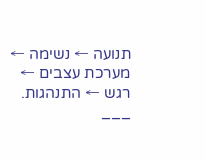תנועה ← נשימה ← מערכת עצבים ← רגש ← התנהגות.
___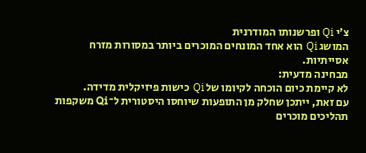צ'י Qi ופרשנותו המודרנית
המושג Qi הוא אחד המונחים המוכרים ביותר במסורות מזרח אסייתיות.
מבחינה מדעית:
לא קיימת כיום הוכחה לקיומו של Qi כישות פיזיקלית מדידה.
עם זאת, ייתכן שחלק מן התופעות שיוחסו היסטורית ל־Qi משקפות תהליכים מוכרים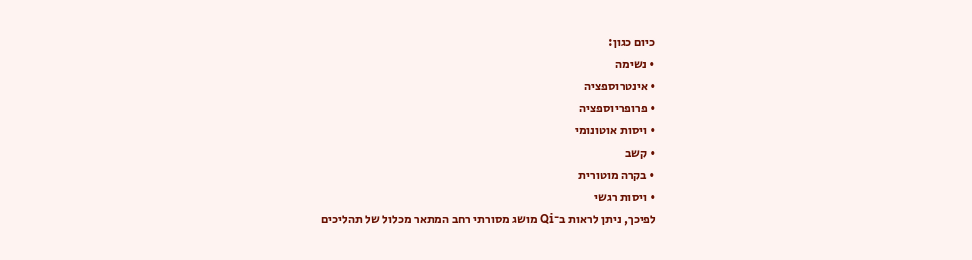כיום כגון:
• נשימה
• אינטרוספציה
• פרופריוספציה
• ויסות אוטונומי
• קשב
• בקרה מוטורית
• ויסות רגשי
לפיכך, ניתן לראות ב־Qi מושג מסורתי רחב המתאר מכלול של תהליכים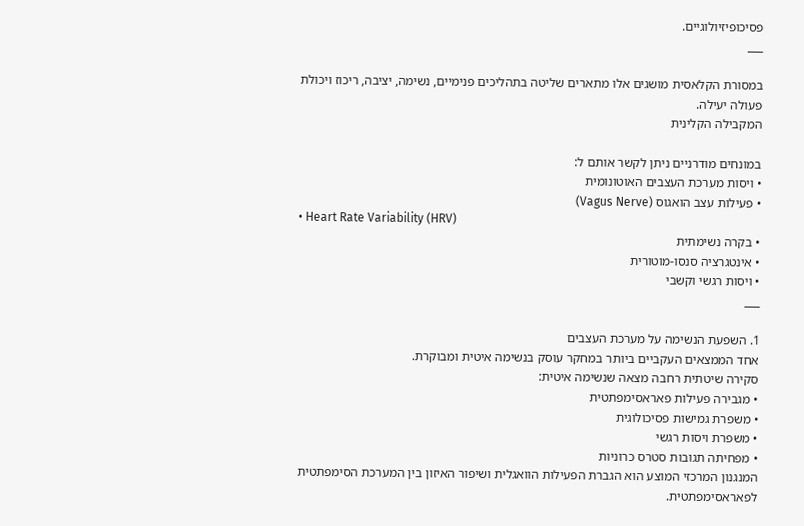פסיכופיזיולוגיים.
___

במסורת הקלאסית מושגים אלו מתארים שליטה בתהליכים פנימיים, נשימה, יציבה, ריכוז ויכולת פעולה יעילה.
המקבילה הקלינית

במונחים מודרניים ניתן לקשר אותם ל:
• ויסות מערכת העצבים האוטונומית
• פעילות עצב הואגוס (Vagus Nerve)
• Heart Rate Variability (HRV)
• בקרה נשימתית
• אינטגרציה סנסו-מוטורית
• ויסות רגשי וקשבי
___

1. השפעת הנשימה על מערכת העצבים
אחד הממצאים העקביים ביותר במחקר עוסק בנשימה איטית ומבוקרת.
סקירה שיטתית רחבה מצאה שנשימה איטית:
• מגבירה פעילות פאראסימפתטית
• משפרת גמישות פסיכולוגית
• משפרת ויסות רגשי
• מפחיתה תגובות סטרס כרוניות
המנגנון המרכזי המוצע הוא הגברת הפעילות הוואגלית ושיפור האיזון בין המערכת הסימפתטית לפאראסימפתטית.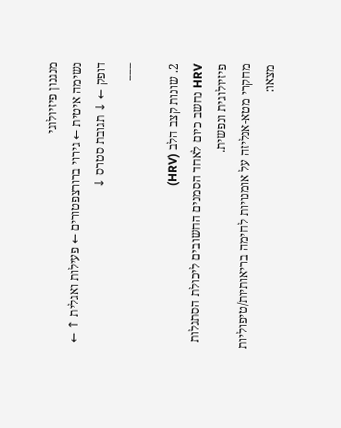מנגנון פיזיולוגי
נשימה איטית ← גירוי ברורצפטורים ← פעילות ואגלית ↑ ← דופק ← ↓ תגובת סטרס ↓
___

2. שונות קצב הלב (HRV)
HRV נחשב כיום לאחד הסמנים החשובים ליכולת הסתגלות פיזיולוגית ונפשית.
מחקרי מטא-אנליזה על אומנויות לחימה בריאותיות/טיפוליות מצאו: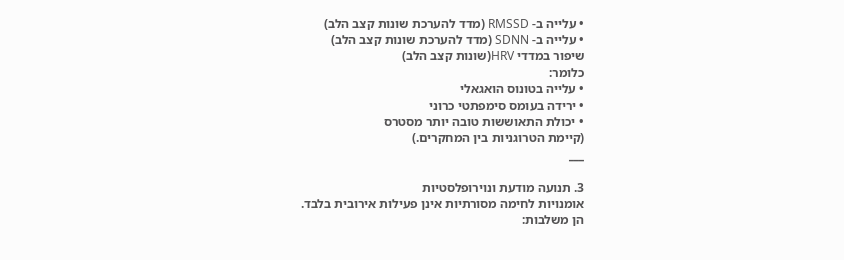• עלייה ב- RMSSD (מדד להערכת שונות קצב הלב)
• עלייה ב- SDNN (מדד להערכת שונות קצב הלב)
שיפור במדדי HRV(שונות קצב הלב)
כלומר:
• עלייה בטונוס הואגאלי
• ירידה בעומס סימפתטי כרוני
• יכולת התאוששות טובה יותר מסטרס
(קיימת הטרוגניות בין המחקרים.)
___

3. תנועה מודעת ונוירופלסטיות
אומנויות לחימה מסורתיות אינן פעילות אירובית בלבד.
הן משלבות: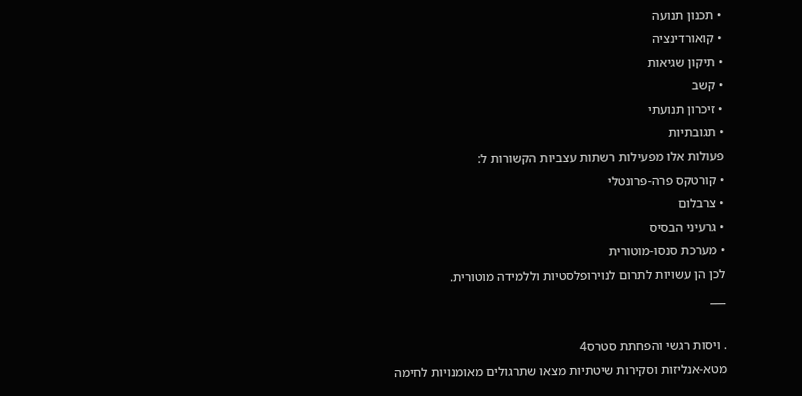• תכנון תנועה
• קואורדינציה
• תיקון שגיאות
• קשב
• זיכרון תנועתי
• תגובתיות
פעולות אלו מפעילות רשתות עצביות הקשורות ל:
• קורטקס פרה-פרונטלי
• צרבלום
• גרעיני הבסיס
• מערכת סנסו-מוטורית
לכן הן עשויות לתרום לנוירופלסטיות וללמידה מוטורית.
___

. ויסות רגשי והפחתת סטרס4
מטא-אנליזות וסקירות שיטתיות מצאו שתרגולים מאומנויות לחימה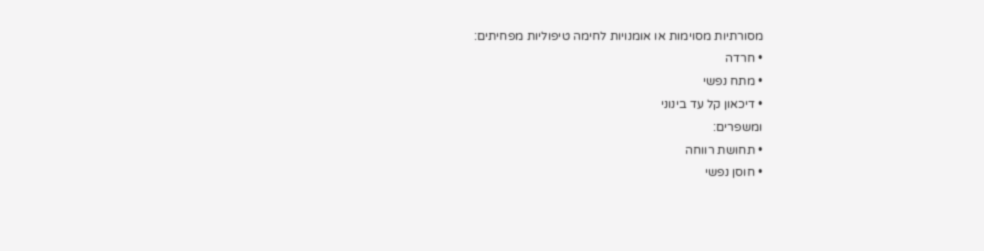מסורתיות מסוימות או אומנויות לחימה טיפוליות מפחיתים:
• חרדה
• מתח נפשי
• דיכאון קל עד בינוני
ומשפרים:
• תחושת רווחה
• חוסן נפשי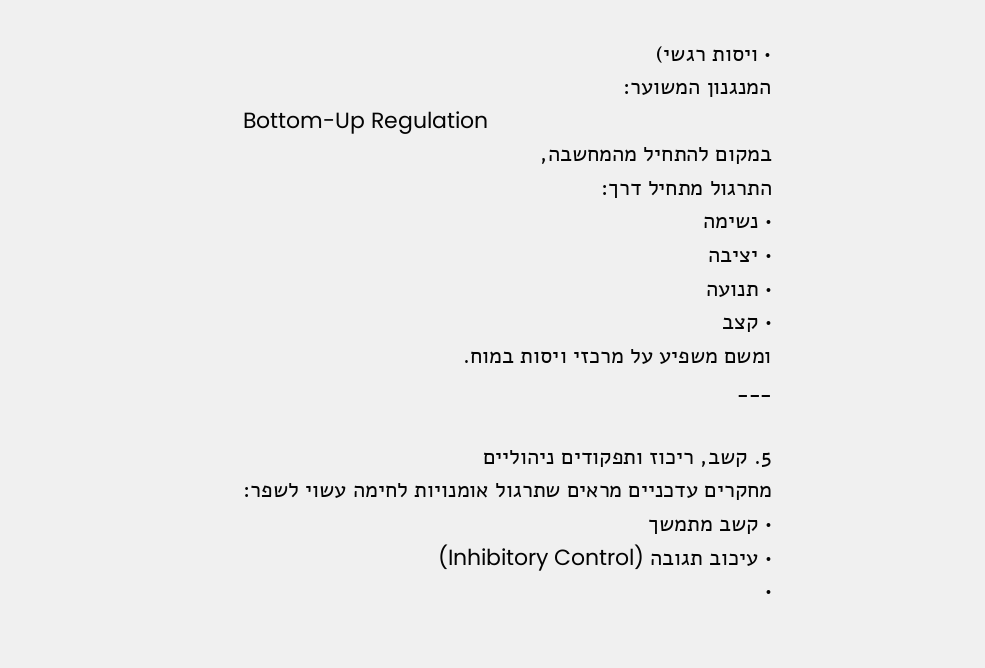• ויסות רגשי)
המנגנון המשוער:
Bottom-Up Regulation
במקום להתחיל מהמחשבה,
התרגול מתחיל דרך:
• נשימה
• יציבה
• תנועה
• קצב
ומשם משפיע על מרכזי ויסות במוח.
___

5. קשב, ריכוז ותפקודים ניהוליים
מחקרים עדכניים מראים שתרגול אומנויות לחימה עשוי לשפר:
• קשב מתמשך
• עיכוב תגובה (Inhibitory Control)
•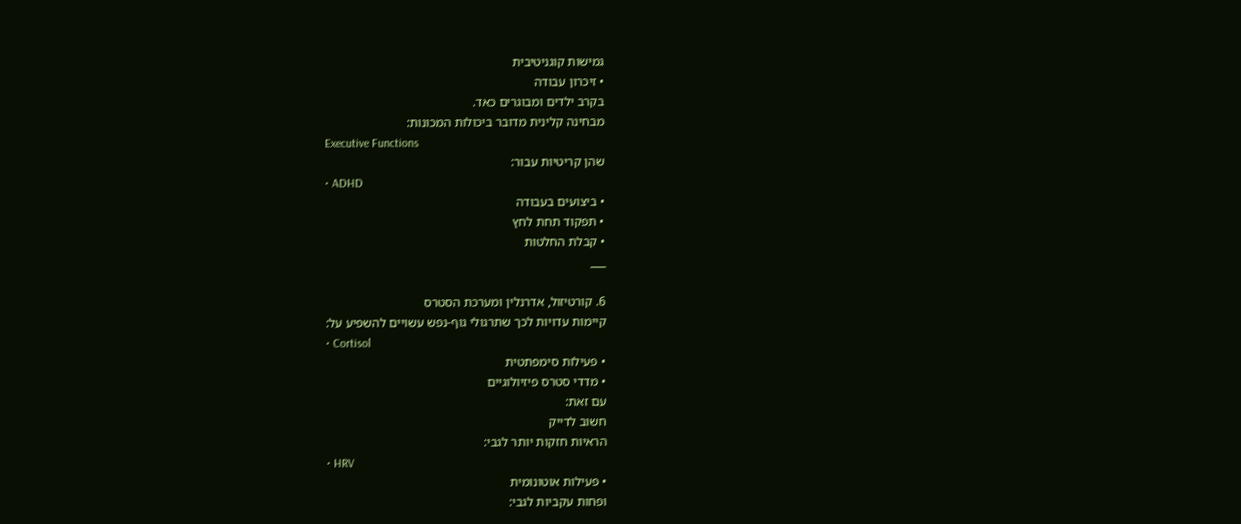גמישות קוגניטיבית
• זיכרון עבודה
בקרב ילדים ומבוגרים כאד.
מבחינה קלינית מדובר ביכולות המכונות:
Executive Functions
שהן קריטיות עבור:
• ADHD
• ביצועים בעבודה
• תפקוד תחת לחץ
• קבלת החלטות
___

6. קורטיזול, אדרנלין ומערכת הסטרס
קיימות עדויות לכך שתרגולי גוף-נפש עשויים להשפיע על:
• Cortisol
• פעילות סימפתטית
• מדדי סטרס פיזיולוגיים
עם זאת:
חשוב לדייק
הראיות חזקות יותר לגבי:
• HRV
• פעילות אוטונומית
ופחות עקביות לגבי: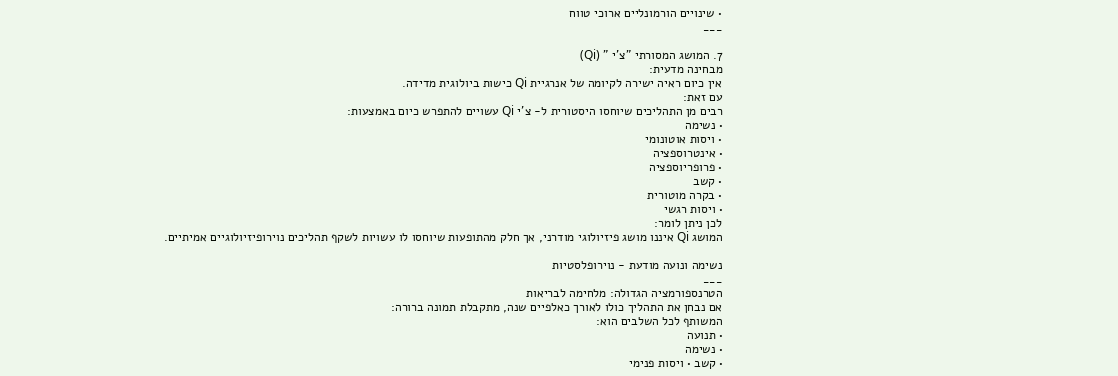• שינויים הורמונליים ארוכי טווח
___

7. המושג המסורתי "צ'י " (Qi)
מבחינה מדעית:
אין כיום ראיה ישירה לקיומה של אנרגיית Qi כישות ביולוגית מדידה.
עם זאת:
רבים מן התהליכים שיוחסו היסטורית ל- צ'י Qi עשויים להתפרש כיום באמצעות:
• נשימה
• ויסות אוטונומי
• אינטרוספציה
• פרופריוספציה
• קשב
• בקרה מוטורית
• ויסות רגשי
לכן ניתן לומר:
המושג Qi איננו מושג פיזיולוגי מודרני, אך חלק מהתופעות שיוחסו לו עשויות לשקף תהליכים נוירופיזיולוגיים אמיתיים.

נשימה ונועה מודעת - נוירופלסטיות
___
הטרנספורמציה הגדולה: מלחימה לבריאות
אם נבחן את התהליך כולו לאורך כאלפיים שנה, מתקבלת תמונה ברורה:
המשותף לכל השלבים הוא:
• תנועה
• נשימה
• קשב • ויסות פנימי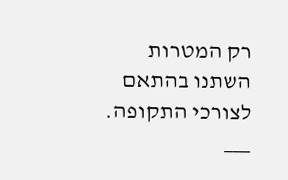רק המטרות השתנו בהתאם לצורכי התקופה.
___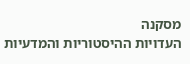מסקנה
העדויות ההיסטוריות והמדעיות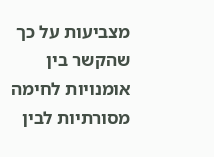מצביעות על כך שהקשר בין אומנויות לחימה מסורתיות לבין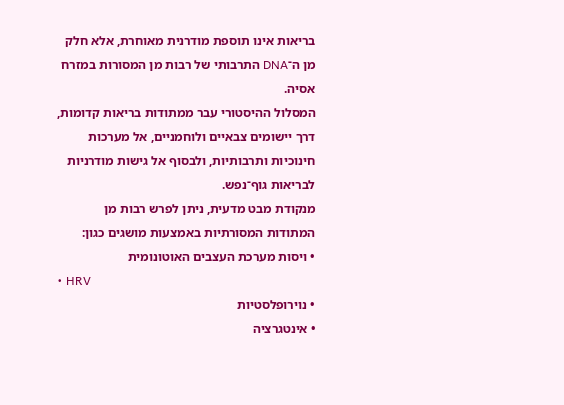בריאות אינו תוספת מודרנית מאוחרת, אלא חלק מן ה־DNA התרבותי של רבות מן המסורות במזרח אסיה.
המסלול ההיסטורי עבר ממתודות בריאות קדומות, דרך יישומים צבאיים ולוחמניים, אל מערכות חינוכיות ותרבותיות, ולבסוף אל גישות מודרניות לבריאות גוף־נפש.
מנקודת מבט מדעית, ניתן לפרש רבות מן המתודות המסורתיות באמצעות מושגים כגון:
• ויסות מערכת העצבים האוטונומית
• HRV
• נוירופלסטיות
• אינטגרציה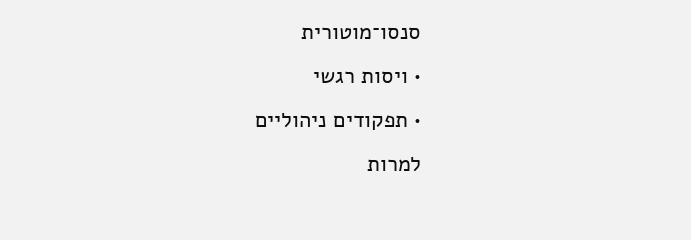סנסו־מוטורית
• ויסות רגשי
• תפקודים ניהוליים
למרות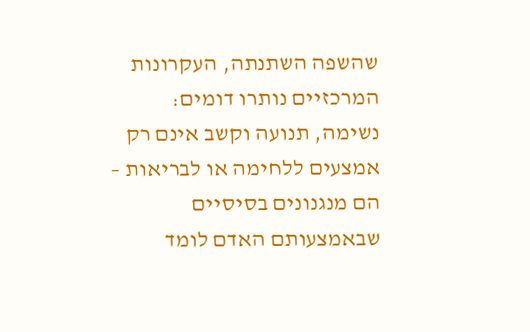שהשפה השתנתה, העקרונות המרכזיים נותרו דומים:
נשימה, תנועה וקשב אינם רק אמצעים ללחימה או לבריאות – הם מנגנונים בסיסיים שבאמצעותם האדם לומד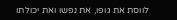לווסת את גופו, את נפשו ואת יכולתו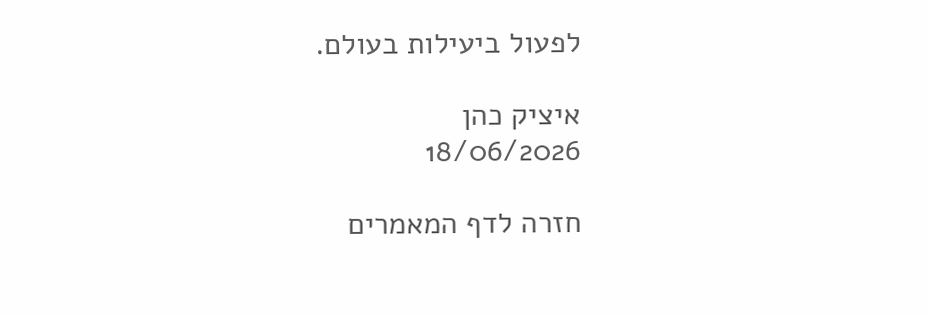לפעול ביעילות בעולם.

איציק כהן
18/06/2026

חזרה לדף המאמרים